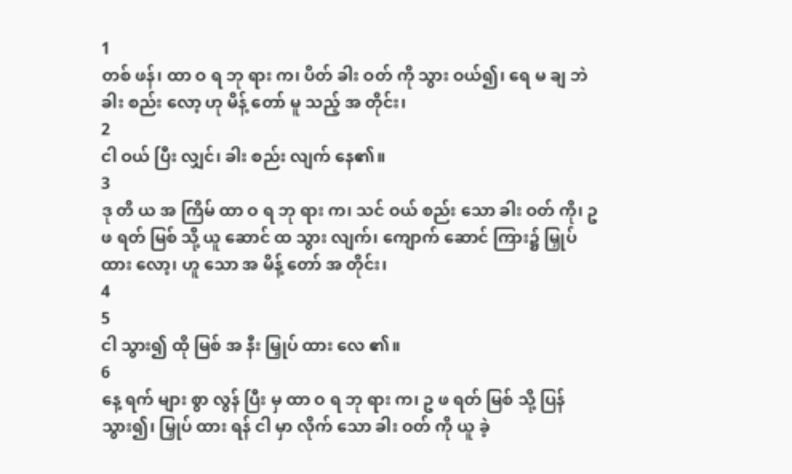1
တစ် ဖန်၊ ထာ ဝ ရ ဘု ရား က၊ ပိတ် ခါး ဝတ် ကို သွား ဝယ်၍၊ ရေ မ ချ ဘဲ ခါး စည်း လော့ ဟု မိန့် တော် မူ သည့် အ တိုင်း၊
2
ငါ ဝယ် ပြီး လျှင်၊ ခါး စည်း လျက် နေ၏။
3
ဒု တိ ယ အ ကြိမ် ထာ ဝ ရ ဘု ရား က၊ သင် ဝယ် စည်း သော ခါး ဝတ် ကို၊ ဥ ဖ ရတ် မြစ် သို့ ယူ ဆောင် ထ သွား လျက်၊ ကျောက် ဆောင် ကြား၌ မြှုပ် ထား လော့၊ ဟူ သော အ မိန့် တော် အ တိုင်း၊
4
5
ငါ သွား၍ ထို မြစ် အ နီး မြှုပ် ထား လေ ၏။
6
နေ့ ရက် များ စွာ လွန် ပြီး မှ ထာ ဝ ရ ဘု ရား က၊ ဥ ဖ ရတ် မြစ် သို့ ပြန် သွား၍၊ မြှုပ် ထား ရန် ငါ မှာ လိုက် သော ခါး ဝတ် ကို ယူ ခဲ့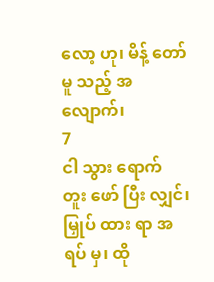လော့ ဟု၊ မိန့် တော် မူ သည့် အ လျောက်၊
7
ငါ သွား ရောက် တူး ဖော် ပြီး လျှင်၊ မြှုပ် ထား ရာ အ ရပ် မှ၊ ထို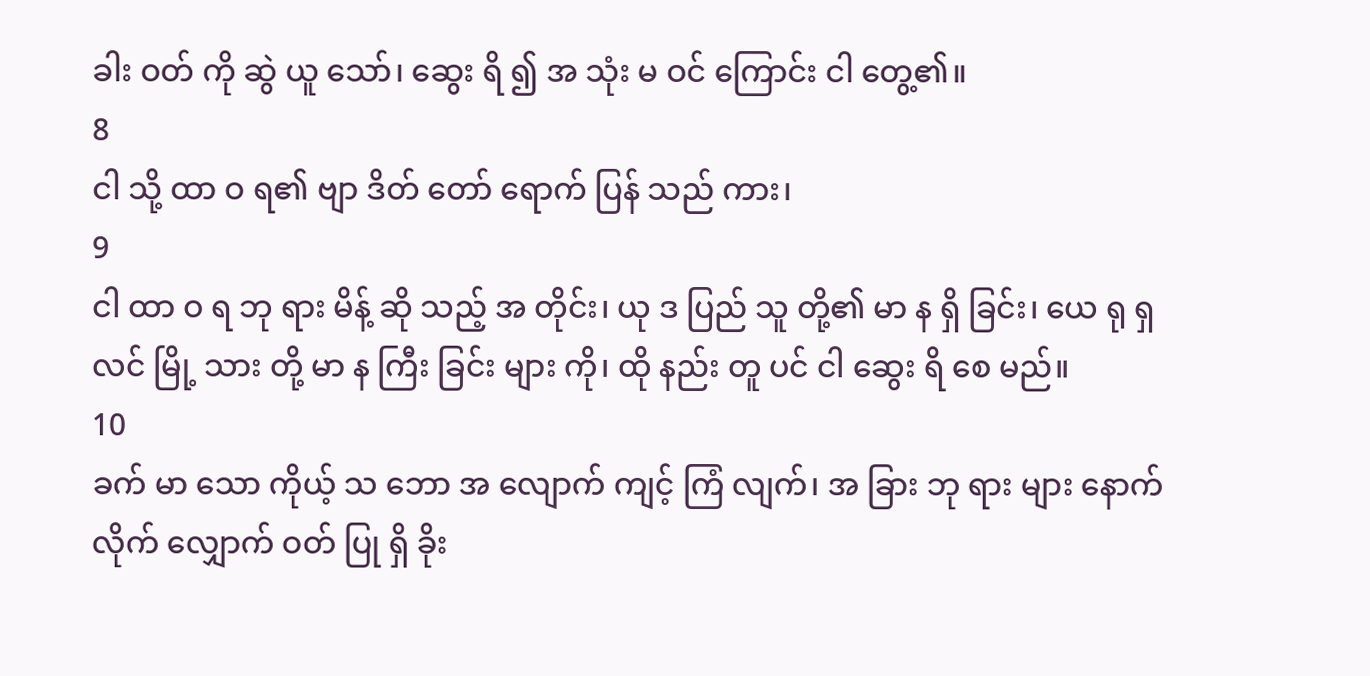ခါး ဝတ် ကို ဆွဲ ယူ သော်၊ ဆွေး ရိ ၍ အ သုံး မ ဝင် ကြောင်း ငါ တွေ့၏။
8
ငါ သို့ ထာ ဝ ရ၏ ဗျာ ဒိတ် တော် ရောက် ပြန် သည် ကား၊
9
ငါ ထာ ဝ ရ ဘု ရား မိန့် ဆို သည့် အ တိုင်း၊ ယု ဒ ပြည် သူ တို့၏ မာ န ရှိ ခြင်း၊ ယေ ရု ရှ လင် မြို့ သား တို့ မာ န ကြီး ခြင်း များ ကို၊ ထို နည်း တူ ပင် ငါ ဆွေး ရိ စေ မည်။
10
ခက် မာ သော ကိုယ့် သ ဘော အ လျောက် ကျင့် ကြံ လျက်၊ အ ခြား ဘု ရား များ နောက် လိုက် လျှောက် ဝတ် ပြု ရှိ ခိုး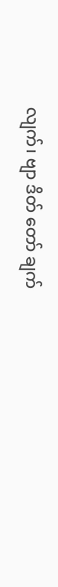လျက်၊ ဗျာ ဒိတ် တော် ချက်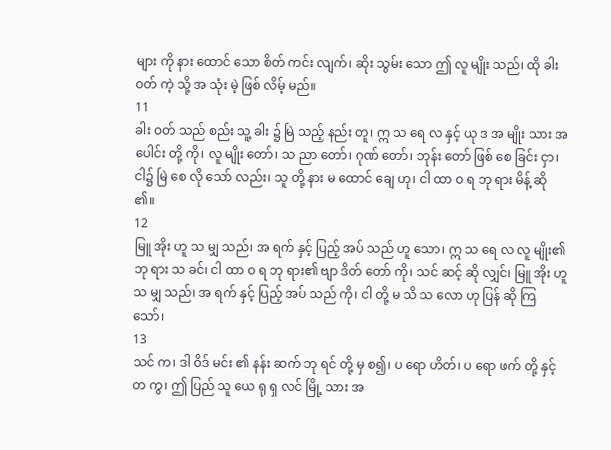များ ကို နား ထောင် သော စိတ် ကင်း လျက်၊ ဆိုး သွမ်း သော ဤ လူ မျိုး သည်၊ ထို ခါး ဝတ် ကဲ့ သို့ အ သုံး မဲ့ ဖြစ် လိမ့် မည်။
11
ခါး ဝတ် သည် စည်း သူ့ ခါး ၌ မြဲ သည့် နည်း တူ၊ ဣ သ ရေ လ နှင့် ယု ဒ အ မျိုး သား အ ပေါင်း တို့ ကို၊ လူ မျိုး တော်၊ သ ညာ တော်၊ ဂုဏ် တော်၊ ဘုန်း တော် ဖြစ် စေ ခြင်း ငှာ၊ ငါ၌ မြဲ စေ လို သော် လည်း၊ သူ တို့ နား မ ထောင် ချေ ဟု၊ ငါ ထာ ဝ ရ ဘု ရား မိန့် ဆို ၏။
12
မြူ အိုး ဟူ သ မျှ သည်၊ အ ရက် နှင့် ပြည့် အပ် သည် ဟူ သော၊ ဣ သ ရေ လ လူ မျိုး၏ ဘု ရား သ ခင်၊ ငါ ထာ ဝ ရ ဘု ရား၏ ဗျာ ဒိတ် တော် ကို၊ သင် ဆင့် ဆို လျှင်၊ မြူ အိုး ဟူ သ မျှ သည်၊ အ ရက် နှင့် ပြည့် အပ် သည် ကို၊ ငါ တို့ မ သိ သ လော ဟု ပြန် ဆို ကြ သော်၊
13
သင် က၊ ဒါ ဝိဒ် မင်း ၏ နန်း ဆက် ဘု ရင် တို့ မှ စ၍၊ ပ ရော ဟိတ်၊ ပ ရော ဖက် တို့ နှင့် တ ကွ၊ ဤ ပြည် သူ ယေ ရု ရှ လင် မြို့ သား အ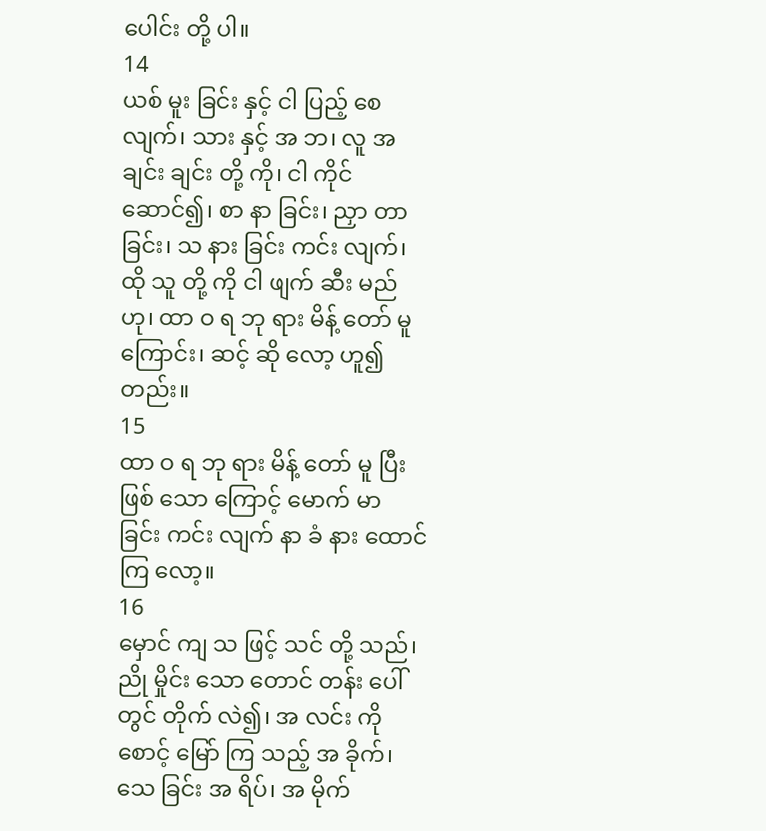ပေါင်း တို့ ပါ။
14
ယစ် မူး ခြင်း နှင့် ငါ ပြည့် စေ လျက်၊ သား နှင့် အ ဘ၊ လူ အ ချင်း ချင်း တို့ ကို၊ ငါ ကိုင် ဆောင်၍၊ စာ နာ ခြင်း၊ ညှာ တာ ခြင်း၊ သ နား ခြင်း ကင်း လျက်၊ ထို သူ တို့ ကို ငါ ဖျက် ဆီး မည် ဟု၊ ထာ ဝ ရ ဘု ရား မိန့် တော် မူ ကြောင်း၊ ဆင့် ဆို လော့ ဟူ၍ တည်း။
15
ထာ ဝ ရ ဘု ရား မိန့် တော် မူ ပြီး ဖြစ် သော ကြောင့် မောက် မာ ခြင်း ကင်း လျက် နာ ခံ နား ထောင် ကြ လော့။
16
မှောင် ကျ သ ဖြင့် သင် တို့ သည်၊ ညို မှိုင်း သော တောင် တန်း ပေါ် တွင် တိုက် လဲ၍၊ အ လင်း ကို စောင့် မြော် ကြ သည့် အ ခိုက်၊ သေ ခြင်း အ ရိပ်၊ အ မိုက်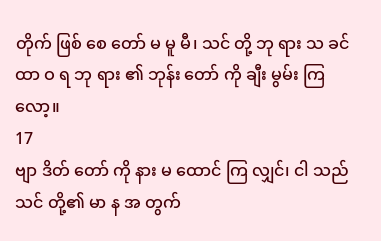တိုက် ဖြစ် စေ တော် မ မူ မီ၊ သင် တို့ ဘု ရား သ ခင် ထာ ဝ ရ ဘု ရား ၏ ဘုန်း တော် ကို ချီး မွမ်း ကြ လော့။
17
ဗျာ ဒိတ် တော် ကို နား မ ထောင် ကြ လျှင်၊ ငါ သည် သင် တို့၏ မာ န အ တွက်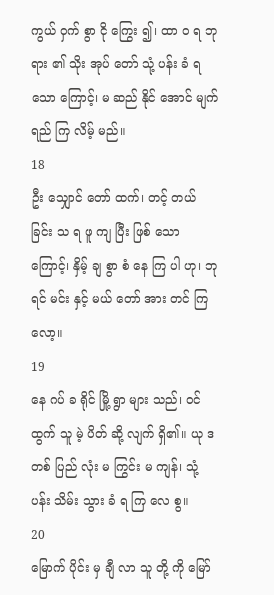ကွယ် ဝှက် စွာ ငို ကြွေး ၍၊ ထာ ဝ ရ ဘုရား ၏ သိုး အုပ် တော် သုံ့ ပန်း ခံ ရ သော ကြောင့်၊ မ ဆည် နိုင် အောင် မျက် ရည် ကြ လိမ့် မည်။
18
ဦး သျှောင် တော် ထက်၊ တင့် တယ် ခြင်း သ ရ ဖူ ကျ ပြီး ဖြစ် သော ကြောင့်၊ နှိမ့် ချ စွာ စံ နေ ကြ ပါ ဟု၊ ဘု ရင် မင်း နှင့် မယ် တော် အား တင် ကြ လော့။
19
နေ ဂပ် ခ ရိုင် မြို့ ရွာ များ သည်၊ ဝင် ထွက် သူ မဲ့ ပိတ် ဆို့ လျက် ရှိ၏။ ယု ဒ တစ် ပြည် လုံး မ ကြွင်း မ ကျန်၊ သုံ့ ပန်း သိမ်း သွား ခံ ရ ကြ လေ စွ။
20
မြောက် ပိုင်း မှ ချီ လာ သူ တို့ ကို မြော်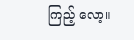ကြည့် လော့။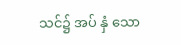သင်၌ အပ် နှံ သော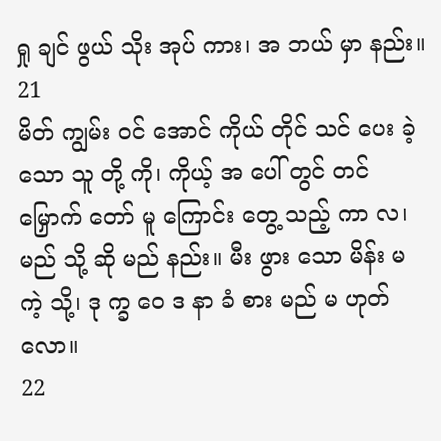ရှု ချင် ဖွယ် သိုး အုပ် ကား၊ အ ဘယ် မှာ နည်း။
21
မိတ် ကျွမ်း ဝင် အောင် ကိုယ် တိုင် သင် ပေး ခဲ့ သော သူ တို့ ကို၊ ကိုယ့် အ ပေါ် တွင် တင် မြှောက် တော် မူ ကြောင်း တွေ့ သည့် ကာ လ၊ မည် သို့ ဆို မည် နည်း။ မီး ဖွား သော မိန်း မ ကဲ့ သို့၊ ဒု က္ခ ဝေ ဒ နာ ခံ စား မည် မ ဟုတ် လော။
22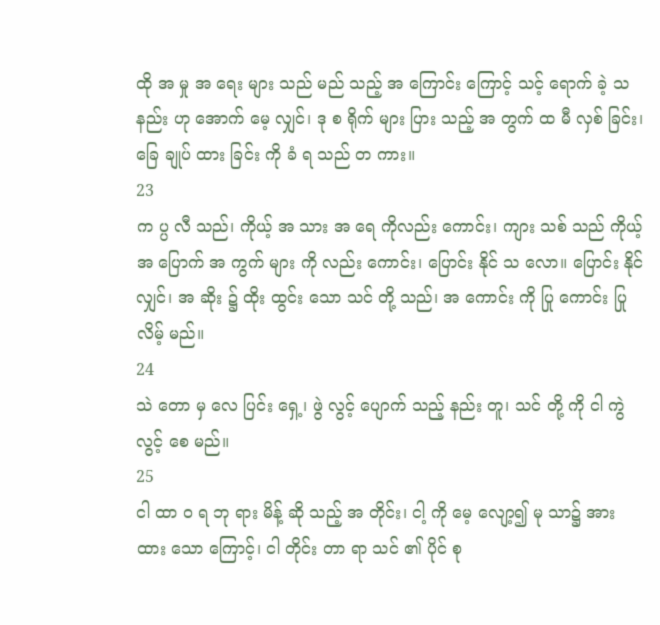ထို အ မှု အ ရေး များ သည် မည် သည့် အ ကြောင်း ကြောင့် သင့် ရောက် ခဲ့ သ နည်း ဟု အောက် မေ့ လျှင်၊ ဒု စ ရိုက် များ ပြား သည့် အ တွက် ထ မီ လှစ် ခြင်း၊ ခြေ ချုပ် ထား ခြင်း ကို ခံ ရ သည် တ ကား။
23
က ပ္ပ လီ သည်၊ ကိုယ့် အ သား အ ရေ ကိုလည်း ကောင်း၊ ကျား သစ် သည် ကိုယ့် အ ပြောက် အ ကွက် များ ကို လည်း ကောင်း၊ ပြောင်း နိုင် သ လော။ ပြောင်း နိုင် လျှင်၊ အ ဆိုး ၌ ထိုး ထွင်း သော သင် တို့ သည်၊ အ ကောင်း ကို ပြု ကောင်း ပြု လိမ့် မည်။
24
သဲ တော မှ လေ ပြင်း ရှေ့၊ ဖွဲ လွင့် ပျောက် သည့် နည်း တူ၊ သင် တို့ ကို ငါ ကွဲ လွင့် စေ မည်။
25
ငါ ထာ ဝ ရ ဘု ရား မိန့် ဆို သည့် အ တိုင်း၊ ငါ့ ကို မေ့ လျော့၍ မု သာ၌ အား ထား သော ကြောင့်၊ ငါ တိုင်း တာ ရာ သင် ၏ ပိုင် စု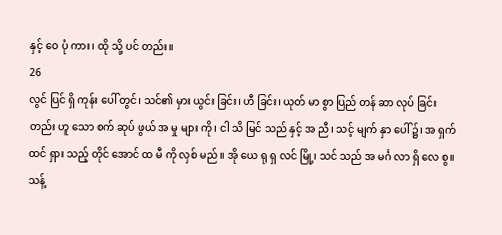နှင့် ဝေ ပုံ ကား၊ ထို သို့ ပင် တည်း။
26
လွင် ပြင် ရှိ ကုန်း ပေါ် တွင်၊ သင်၏ မှား ယွင်း ခြင်း၊ ဟီ ခြင်း၊ ယုတ် မာ စွာ ပြည် တန် ဆာ လုပ် ခြင်း တည်း ဟူ သော စက် ဆုပ် ဖွယ် အ မှု များ ကို၊ ငါ သိ မြင် သည် နှင့် အ ညီ၊ သင့် မျက် နှာ ပေါ် ၌၊ အ ရှက် ထင် ရှား သည့် တိုင် အောင် ထ မီ ကို လှစ် မည်။ အို ယေ ရု ရှ လင် မြို့၊ သင် သည် အ မင်္ဂ လာ ရှိ လေ စွ။ သန့်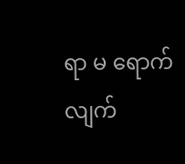ရာ မ ရောက် လျက်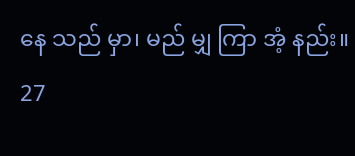နေ သည် မှာ၊ မည် မျှ ကြာ အံ့ နည်း။
27